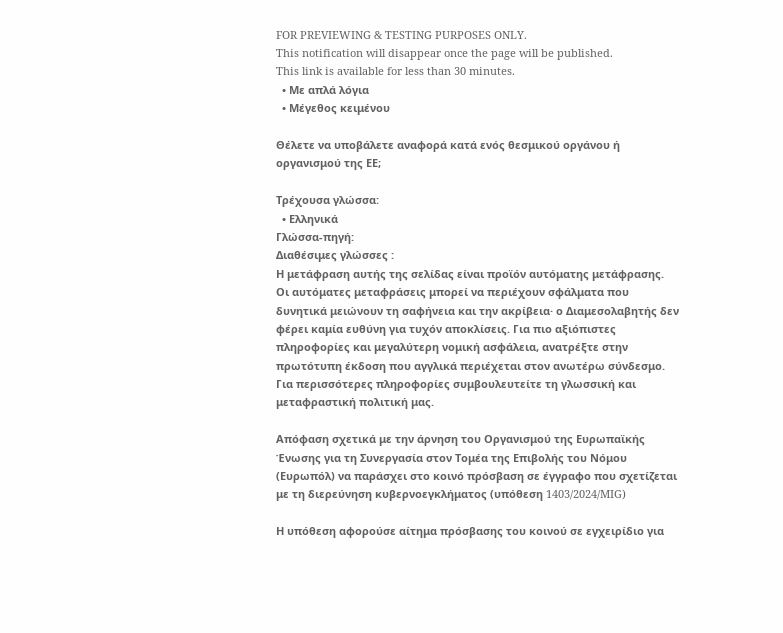FOR PREVIEWING & TESTING PURPOSES ONLY.
This notification will disappear once the page will be published.
This link is available for less than 30 minutes.
  • Με απλά λόγια
  • Μέγεθος κειμένου

Θέλετε να υποβάλετε αναφορά κατά ενός θεσμικού οργάνου ή οργανισμού της ΕΕ;

Τρέχουσα γλώσσα:
  • Ελληνικά
Γλώσσα-πηγή:
Διαθέσιμες γλώσσες :
Η μετάφραση αυτής της σελίδας είναι προϊόν αυτόματης μετάφρασης.
Οι αυτόματες μεταφράσεις μπορεί να περιέχουν σφάλματα που δυνητικά μειώνουν τη σαφήνεια και την ακρίβεια· ο Διαμεσολαβητής δεν φέρει καμία ευθύνη για τυχόν αποκλίσεις. Για πιο αξιόπιστες πληροφορίες και μεγαλύτερη νομική ασφάλεια, ανατρέξτε στην πρωτότυπη έκδοση που αγγλικά περιέχεται στον ανωτέρω σύνδεσμο.
Για περισσότερες πληροφορίες συμβουλευτείτε τη γλωσσική και μεταφραστική πολιτική μας.

Απόφαση σχετικά με την άρνηση του Οργανισμού της Ευρωπαϊκής Ένωσης για τη Συνεργασία στον Τομέα της Επιβολής του Νόμου (Ευρωπόλ) να παράσχει στο κοινό πρόσβαση σε έγγραφο που σχετίζεται με τη διερεύνηση κυβερνοεγκλήματος (υπόθεση 1403/2024/MIG)

Η υπόθεση αφορούσε αίτημα πρόσβασης του κοινού σε εγχειρίδιο για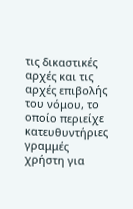τις δικαστικές αρχές και τις αρχές επιβολής του νόμου, το οποίο περιείχε κατευθυντήριες γραμμές χρήστη για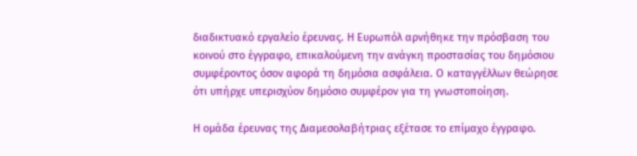διαδικτυακό εργαλείο έρευνας. Η Ευρωπόλ αρνήθηκε την πρόσβαση του κοινού στο έγγραφο, επικαλούμενη την ανάγκη προστασίας του δημόσιου συμφέροντος όσον αφορά τη δημόσια ασφάλεια. Ο καταγγέλλων θεώρησε ότι υπήρχε υπερισχύον δημόσιο συμφέρον για τη γνωστοποίηση.

Η ομάδα έρευνας της Διαμεσολαβήτριας εξέτασε το επίμαχο έγγραφο.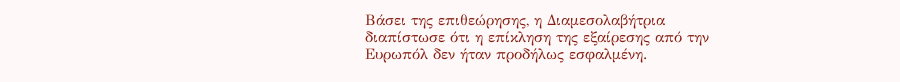Βάσει της επιθεώρησης, η Διαμεσολαβήτρια διαπίστωσε ότι η επίκληση της εξαίρεσης από την Ευρωπόλ δεν ήταν προδήλως εσφαλμένη.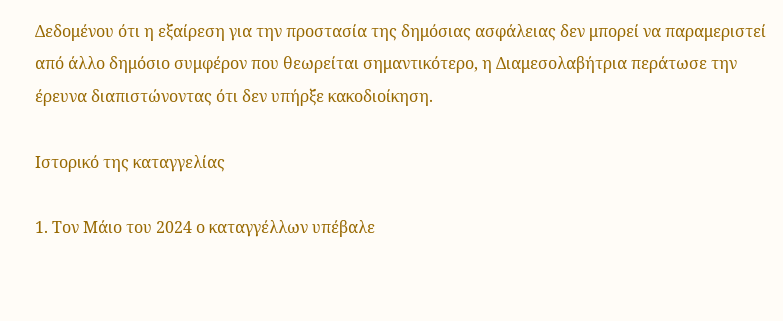Δεδομένου ότι η εξαίρεση για την προστασία της δημόσιας ασφάλειας δεν μπορεί να παραμεριστεί από άλλο δημόσιο συμφέρον που θεωρείται σημαντικότερο, η Διαμεσολαβήτρια περάτωσε την έρευνα διαπιστώνοντας ότι δεν υπήρξε κακοδιοίκηση.

Ιστορικό της καταγγελίας

1. Τον Μάιο του 2024 ο καταγγέλλων υπέβαλε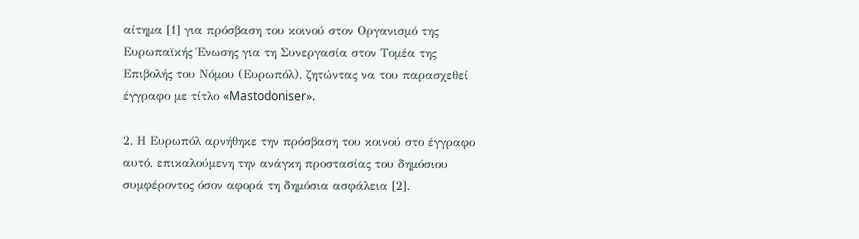αίτημα [1] για πρόσβαση του κοινού στον Οργανισμό της Ευρωπαϊκής Ένωσης για τη Συνεργασία στον Τομέα της Επιβολής του Νόμου (Ευρωπόλ), ζητώντας να του παρασχεθεί έγγραφο με τίτλο «Mastodoniser».

2. Η Ευρωπόλ αρνήθηκε την πρόσβαση του κοινού στο έγγραφο αυτό, επικαλούμενη την ανάγκη προστασίας του δημόσιου συμφέροντος όσον αφορά τη δημόσια ασφάλεια [2].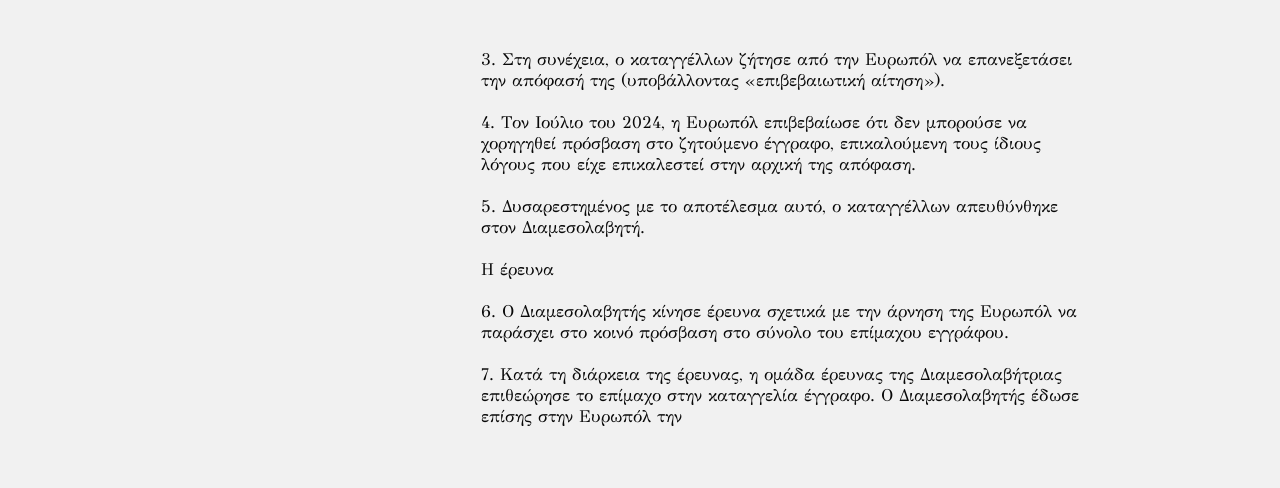3. Στη συνέχεια, ο καταγγέλλων ζήτησε από την Ευρωπόλ να επανεξετάσει την απόφασή της (υποβάλλοντας «επιβεβαιωτική αίτηση»).

4. Τον Ιούλιο του 2024, η Ευρωπόλ επιβεβαίωσε ότι δεν μπορούσε να χορηγηθεί πρόσβαση στο ζητούμενο έγγραφο, επικαλούμενη τους ίδιους λόγους που είχε επικαλεστεί στην αρχική της απόφαση.

5. Δυσαρεστημένος με το αποτέλεσμα αυτό, ο καταγγέλλων απευθύνθηκε στον Διαμεσολαβητή.

Η έρευνα

6. Ο Διαμεσολαβητής κίνησε έρευνα σχετικά με την άρνηση της Ευρωπόλ να παράσχει στο κοινό πρόσβαση στο σύνολο του επίμαχου εγγράφου.

7. Κατά τη διάρκεια της έρευνας, η ομάδα έρευνας της Διαμεσολαβήτριας επιθεώρησε το επίμαχο στην καταγγελία έγγραφο. Ο Διαμεσολαβητής έδωσε επίσης στην Ευρωπόλ την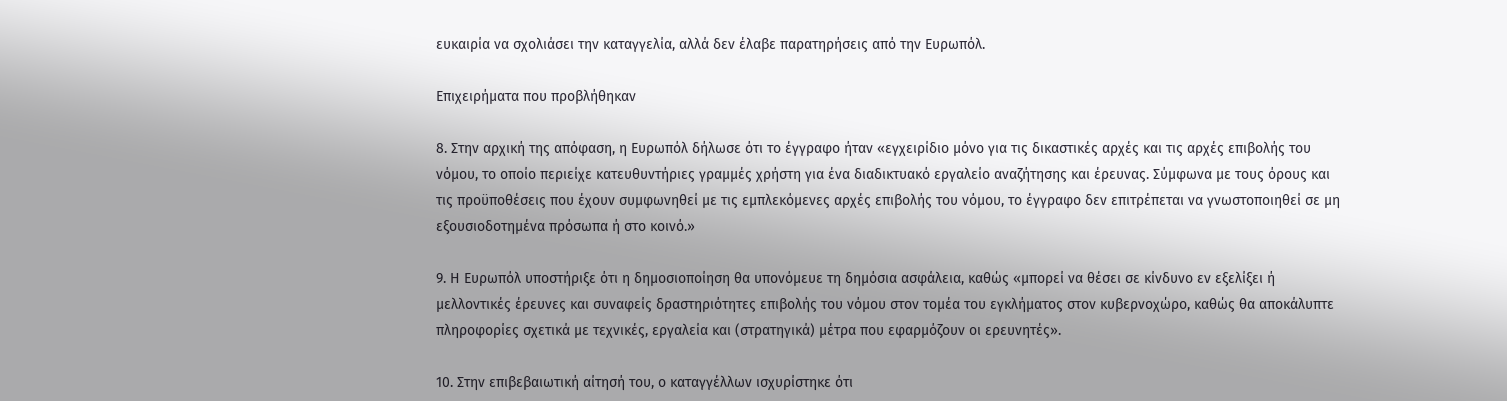ευκαιρία να σχολιάσει την καταγγελία, αλλά δεν έλαβε παρατηρήσεις από την Ευρωπόλ.

Επιχειρήματα που προβλήθηκαν

8. Στην αρχική της απόφαση, η Ευρωπόλ δήλωσε ότι το έγγραφο ήταν «εγχειρίδιο μόνο για τις δικαστικές αρχές και τις αρχές επιβολής του νόμου, το οποίο περιείχε κατευθυντήριες γραμμές χρήστη για ένα διαδικτυακό εργαλείο αναζήτησης και έρευνας. Σύμφωνα με τους όρους και τις προϋποθέσεις που έχουν συμφωνηθεί με τις εμπλεκόμενες αρχές επιβολής του νόμου, το έγγραφο δεν επιτρέπεται να γνωστοποιηθεί σε μη εξουσιοδοτημένα πρόσωπα ή στο κοινό.»

9. Η Ευρωπόλ υποστήριξε ότι η δημοσιοποίηση θα υπονόμευε τη δημόσια ασφάλεια, καθώς «μπορεί να θέσει σε κίνδυνο εν εξελίξει ή μελλοντικές έρευνες και συναφείς δραστηριότητες επιβολής του νόμου στον τομέα του εγκλήματος στον κυβερνοχώρο, καθώς θα αποκάλυπτε πληροφορίες σχετικά με τεχνικές, εργαλεία και (στρατηγικά) μέτρα που εφαρμόζουν οι ερευνητές».

10. Στην επιβεβαιωτική αίτησή του, ο καταγγέλλων ισχυρίστηκε ότι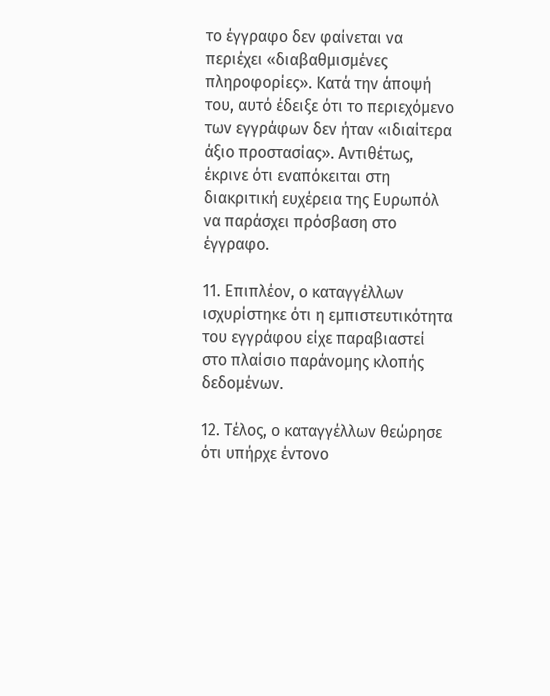το έγγραφο δεν φαίνεται να περιέχει «διαβαθμισμένες πληροφορίες». Κατά την άποψή του, αυτό έδειξε ότι το περιεχόμενο των εγγράφων δεν ήταν «ιδιαίτερα άξιο προστασίας». Αντιθέτως, έκρινε ότι εναπόκειται στη διακριτική ευχέρεια της Ευρωπόλ να παράσχει πρόσβαση στο έγγραφο.

11. Επιπλέον, ο καταγγέλλων ισχυρίστηκε ότι η εμπιστευτικότητα του εγγράφου είχε παραβιαστεί στο πλαίσιο παράνομης κλοπής δεδομένων.

12. Τέλος, ο καταγγέλλων θεώρησε ότι υπήρχε έντονο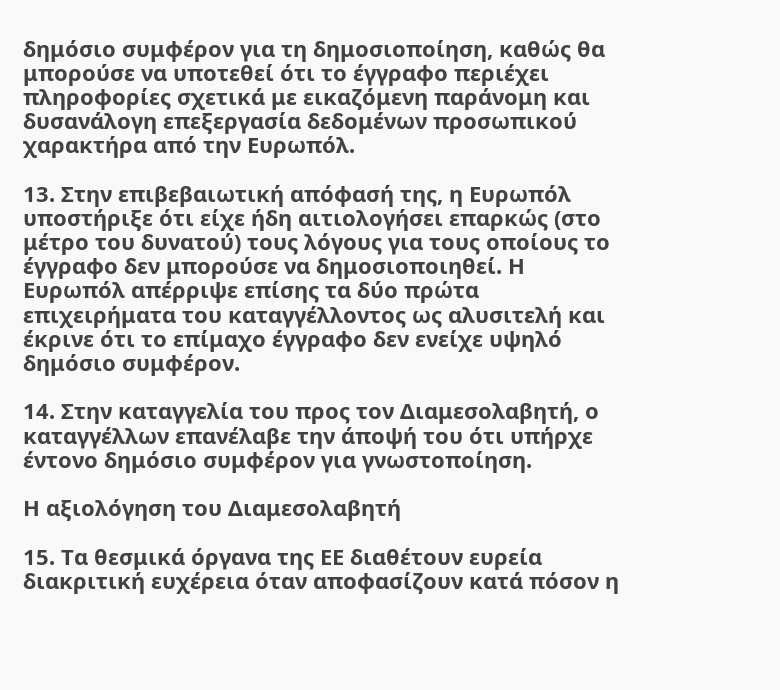δημόσιο συμφέρον για τη δημοσιοποίηση, καθώς θα μπορούσε να υποτεθεί ότι το έγγραφο περιέχει πληροφορίες σχετικά με εικαζόμενη παράνομη και δυσανάλογη επεξεργασία δεδομένων προσωπικού χαρακτήρα από την Ευρωπόλ.

13. Στην επιβεβαιωτική απόφασή της, η Ευρωπόλ υποστήριξε ότι είχε ήδη αιτιολογήσει επαρκώς (στο μέτρο του δυνατού) τους λόγους για τους οποίους το έγγραφο δεν μπορούσε να δημοσιοποιηθεί. Η Ευρωπόλ απέρριψε επίσης τα δύο πρώτα επιχειρήματα του καταγγέλλοντος ως αλυσιτελή και έκρινε ότι το επίμαχο έγγραφο δεν ενείχε υψηλό δημόσιο συμφέρον.

14. Στην καταγγελία του προς τον Διαμεσολαβητή, ο καταγγέλλων επανέλαβε την άποψή του ότι υπήρχε έντονο δημόσιο συμφέρον για γνωστοποίηση.

Η αξιολόγηση του Διαμεσολαβητή

15. Τα θεσμικά όργανα της ΕΕ διαθέτουν ευρεία διακριτική ευχέρεια όταν αποφασίζουν κατά πόσον η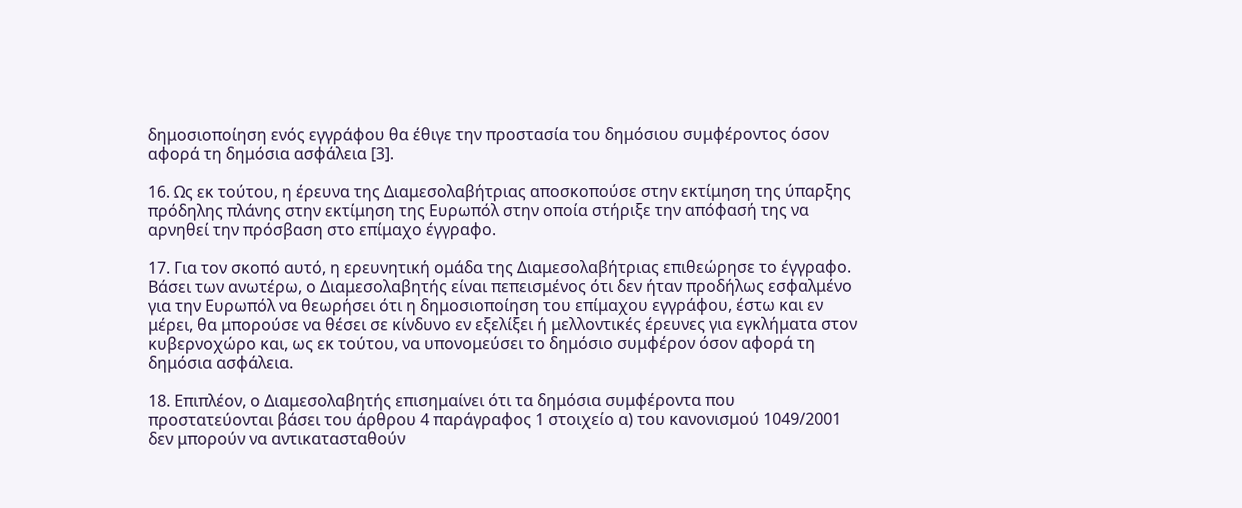δημοσιοποίηση ενός εγγράφου θα έθιγε την προστασία του δημόσιου συμφέροντος όσον αφορά τη δημόσια ασφάλεια [3].

16. Ως εκ τούτου, η έρευνα της Διαμεσολαβήτριας αποσκοπούσε στην εκτίμηση της ύπαρξης πρόδηλης πλάνης στην εκτίμηση της Ευρωπόλ στην οποία στήριξε την απόφασή της να αρνηθεί την πρόσβαση στο επίμαχο έγγραφο.

17. Για τον σκοπό αυτό, η ερευνητική ομάδα της Διαμεσολαβήτριας επιθεώρησε το έγγραφο. Βάσει των ανωτέρω, ο Διαμεσολαβητής είναι πεπεισμένος ότι δεν ήταν προδήλως εσφαλμένο για την Ευρωπόλ να θεωρήσει ότι η δημοσιοποίηση του επίμαχου εγγράφου, έστω και εν μέρει, θα μπορούσε να θέσει σε κίνδυνο εν εξελίξει ή μελλοντικές έρευνες για εγκλήματα στον κυβερνοχώρο και, ως εκ τούτου, να υπονομεύσει το δημόσιο συμφέρον όσον αφορά τη δημόσια ασφάλεια.

18. Επιπλέον, ο Διαμεσολαβητής επισημαίνει ότι τα δημόσια συμφέροντα που προστατεύονται βάσει του άρθρου 4 παράγραφος 1 στοιχείο α) του κανονισμού 1049/2001 δεν μπορούν να αντικατασταθούν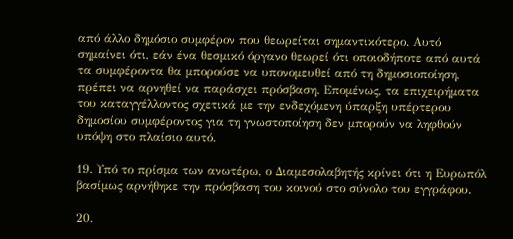από άλλο δημόσιο συμφέρον που θεωρείται σημαντικότερο. Αυτό σημαίνει ότι, εάν ένα θεσμικό όργανο θεωρεί ότι οποιοδήποτε από αυτά τα συμφέροντα θα μπορούσε να υπονομευθεί από τη δημοσιοποίηση, πρέπει να αρνηθεί να παράσχει πρόσβαση. Επομένως, τα επιχειρήματα του καταγγέλλοντος σχετικά με την ενδεχόμενη ύπαρξη υπέρτερου δημοσίου συμφέροντος για τη γνωστοποίηση δεν μπορούν να ληφθούν υπόψη στο πλαίσιο αυτό.

19. Υπό το πρίσμα των ανωτέρω, ο Διαμεσολαβητής κρίνει ότι η Ευρωπόλ βασίμως αρνήθηκε την πρόσβαση του κοινού στο σύνολο του εγγράφου.

20.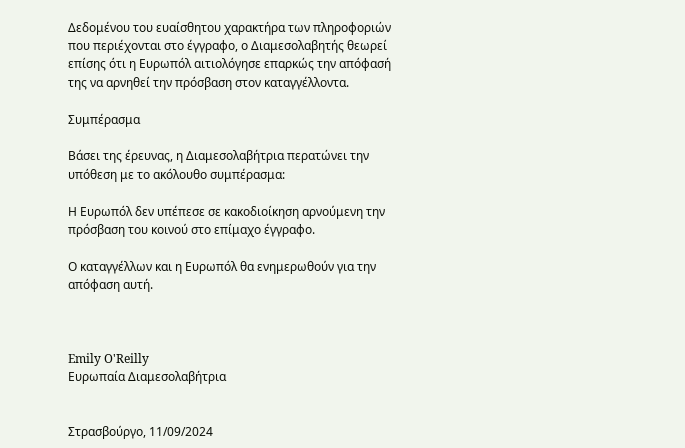Δεδομένου του ευαίσθητου χαρακτήρα των πληροφοριών που περιέχονται στο έγγραφο, ο Διαμεσολαβητής θεωρεί επίσης ότι η Ευρωπόλ αιτιολόγησε επαρκώς την απόφασή της να αρνηθεί την πρόσβαση στον καταγγέλλοντα.

Συμπέρασμα

Βάσει της έρευνας, η Διαμεσολαβήτρια περατώνει την υπόθεση με το ακόλουθο συμπέρασμα:

Η Ευρωπόλ δεν υπέπεσε σε κακοδιοίκηση αρνούμενη την πρόσβαση του κοινού στο επίμαχο έγγραφο.

Ο καταγγέλλων και η Ευρωπόλ θα ενημερωθούν για την απόφαση αυτή.



Emily O'Reilly
Ευρωπαία Διαμεσολαβήτρια


Στρασβούργο, 11/09/2024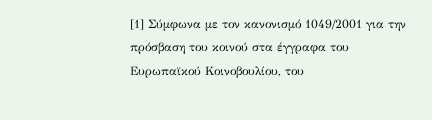[1] Σύμφωνα με τον κανονισμό 1049/2001 για την πρόσβαση του κοινού στα έγγραφα του Ευρωπαϊκού Κοινοβουλίου, του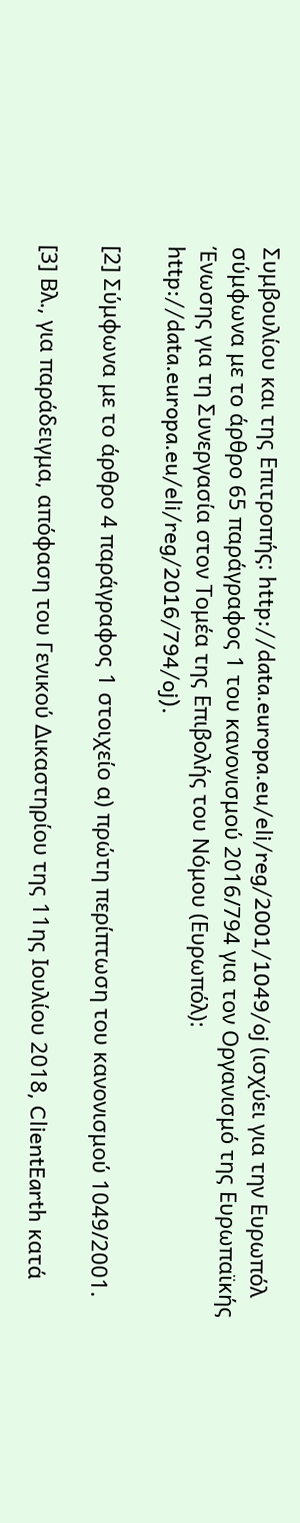Συμβουλίου και της Επιτροπής: http://data.europa.eu/eli/reg/2001/1049/oj (ισχύει για την Ευρωπόλ σύμφωνα με το άρθρο 65 παράγραφος 1 του κανονισμού 2016/794 για τον Οργανισμό της Ευρωπαϊκής Ένωσης για τη Συνεργασία στον Τομέα της Επιβολής του Νόμου (Ευρωπόλ): http://data.europa.eu/eli/reg/2016/794/oj).

[2] Σύμφωνα με το άρθρο 4 παράγραφος 1 στοιχείο α) πρώτη περίπτωση του κανονισμού 1049/2001.

[3] Βλ., για παράδειγμα, απόφαση του Γενικού Δικαστηρίου της 11ης Ιουλίου 2018, ClientEarth κατά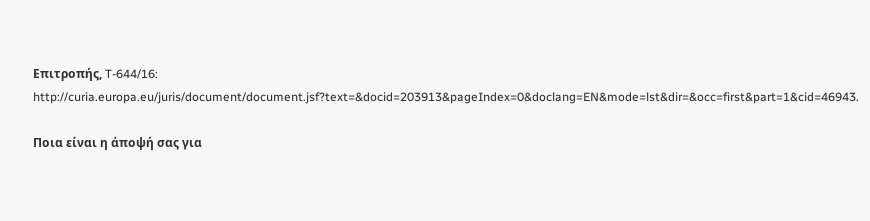Επιτροπής, T-644/16: http://curia.europa.eu/juris/document/document.jsf?text=&docid=203913&pageIndex=0&doclang=EN&mode=lst&dir=&occ=first&part=1&cid=46943.

Ποια είναι η άποψή σας για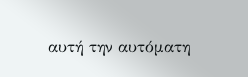αυτή την αυτόματη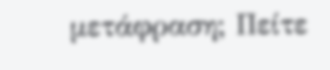μετάφραση; Πείτε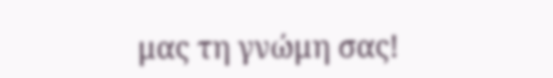μας τη γνώμη σας!